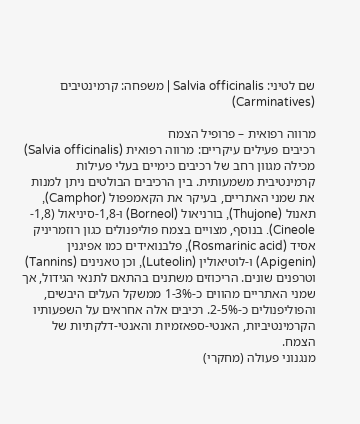שם לטיני: Salvia officinalis | משפחה: קרמינטיבים (Carminatives)

מרווה רפואית – פרופיל הצמח
רכיבים פעילים עיקריים: מרווה רפואית (Salvia officinalis) מכילה מגוון רחב של רכיבים כימיים בעלי פעילות קרמינטיבית משמעותית. בין הרכיבים הבולטים ניתן למנות את שמני האתריים, בעיקר את הקאמפפול (Camphor), תאנול (Thujone), בורניאול (Borneol) ו-1,8-סיניאול (1,8-Cineole). בנוסף, מצויים בצמח פוליפנולים כגון רוזמריניק אסיד (Rosmarinic acid), פלבנואידים כמו אפיגנין (Apigenin) ו-לוטיאולין (Luteolin), וכן טאנינים (Tannins) וטרפנים שונים. הריכוזים משתנים בהתאם לתנאי הגידול, אך שמני האתריים מהווים כ-1-3% ממשקל העלים היבשים, והפוליפנולים כ-2-5%. רכיבים אלה אחראים על השפעותיו הקרמינטיביות, האנטי-ספאזמיות והאנטי-דלקתיות של הצמח.
מנגנוני פעולה (מחקרי)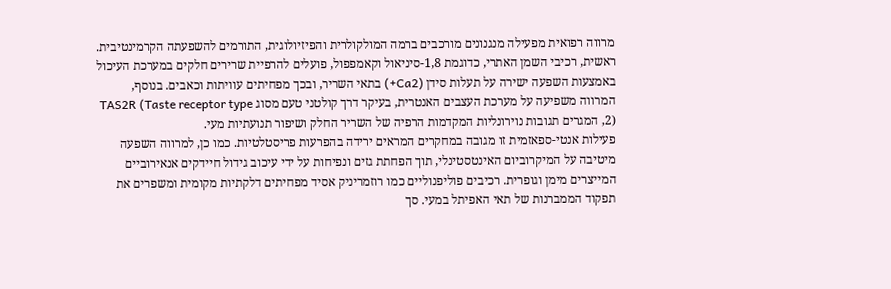מרווה רפואית מפעילה מנגנונים מורכבים ברמה המולקולרית והפיזיולוגית, התורמים להשפעתה הקרמינטיבית. ראשית, רכיבי השמן האתרי, כדוגמת 1,8-סיניאול וקאמפפול, פועלים להרפיית שרירים חלקים במערכת העיכול באמצעות השפעה ישירה על תעלות סידן (Ca2+) בתאי השריר, ובכך מפחיתים עוויתות וכאבים. בנוסף, המרווה משפיעה על מערכת העצבים האנטרית, בעיקר דרך קולטני טעם מסוג TAS2R (Taste receptor type 2), המגרים תגובות נוירונליות המקדמות הרפיה של השריר החלק ושיפור תנועתיות מעי.
פעילות אנטי-ספאזמית זו מגובה במחקרים המראים ירידה בהפרעות פריסטלטיות. כמו כן, למרווה השפעה מיטיבה על המיקרוביום האינטסטינלי, תוך הפחתת גזים ונפיחות על ידי עיכוב גידול חיידקים אנאירוביים המייצרים מימן וגופרית. רכיבים פוליפנוליים כמו רוזמריניק אסיד מפחיתים דלקתיות מקומית ומשפרים את תפקוד הממברנות של תאי האפיתל במעי. סך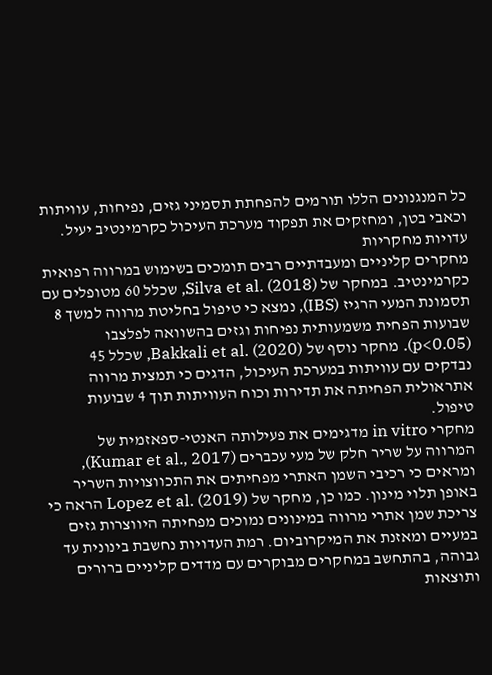כל המנגנונים הללו תורמים להפחתת תסמיני גזים, נפיחות, עוויתות וכאבי בטן, ומחזקים את תפקוד מערכת העיכול כקרמינטיב יעיל.
עדויות מחקריות
מחקרים קליניים ומעבדתיים רבים תומכים בשימוש במרווה רפואית כקרמינטיב. במחקר של Silva et al. (2018), שכלל 60 מטופלים עם תסמונת המעי הרגיז (IBS), נמצא כי טיפול בחליטת מרווה למשך 8 שבועות הפחית משמעותית נפיחות וגזים בהשוואה לפלצבו (p<0.05). מחקר נוסף של Bakkali et al. (2020), שכלל 45 נבדקים עם עוויתות במערכת העיכול, הדגים כי תמצית מרווה אתראולית הפחיתה את תדירות וכוח העוויתות תוך 4 שבועות טיפול.
מחקרי in vitro מדגימים את פעילותה האנטי-ספאזמית של המרווה על שריר חלק של מעי עכברים (Kumar et al., 2017), ומראים כי רכיבי השמן האתרי מפחיתים את התכווצויות השריר באופן תלוי מינון. כמו כן, מחקר של Lopez et al. (2019) הראה כי צריכת שמן אתרי מרווה במינונים נמוכים מפחיתה היווצרות גזים במעיים ומאזנת את המיקרוביום. רמת העדויות נחשבת בינונית עד גבוהה, בהתחשב במחקרים מבוקרים עם מדדים קליניים ברורים ותוצאות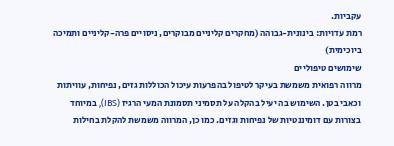עקביות.
רמת עדויות: בינונית-גבוהה (מחקרים קליניים מבוקרים, ניסויים פרה-קליניים ותמיכה ביוכימית)
שימושים טיפוליים
מרווה רפואית משמשת בעיקר לטיפול בהפרעות עיכול הכוללות גזים, נפיחות, עוויתות וכאבי בטן. השימוש בה יעיל בהקלה על תסמיני תסמונת המעי הרגיז (IBS), במיוחד בצורות עם דומיננטיות של נפיחות וגזים. כמו כן, המרווה משמשת להקלת בחילות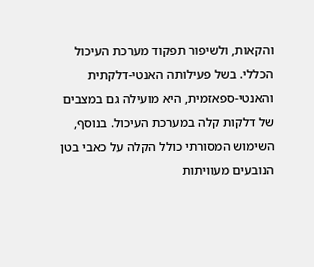והקאות, ולשיפור תפקוד מערכת העיכול הכללי. בשל פעילותה האנטי-דלקתית והאנטי-ספאזמית, היא מועילה גם במצבים של דלקות קלה במערכת העיכול. בנוסף, השימוש המסורתי כולל הקלה על כאבי בטן הנובעים מעוויתות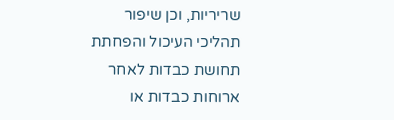שריריות, וכן שיפור תהליכי העיכול והפחתת תחושת כבדות לאחר ארוחות כבדות או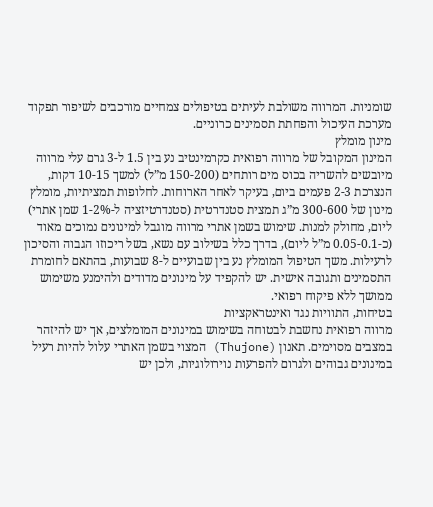שומניות. המרווה משולבת לעיתים בטיפולים צמחיים מורכבים לשיפור תפקוד מערכת העיכול והפחתת תסמינים כרוניים.
מינון מומלץ
המינון המקובל של מרווה רפואית כקרמינטיב נע בין 1.5 ל-3 גרם עלי מרווה מיובשים להשריה בכוס מים רותחים (150-200 מ”ל) למשך 10-15 דקות, הנצרכת 2-3 פעמים ביום, בעיקר לאחר הארוחות. לחלופות תמציתיות, מומלץ מינון של 300-600 מ”ג תמצית סטנדרטית (סטנדרטיזציה ל-1-2% שמן אתרי) ליום, מחולק למנות. שימוש בשמן אתרי מרווה מוגבל למינונים נמוכים מאוד (כ-0.05-0.1 מ”ל ליום), בדרך כלל בשילוב עם נשא, בשל ריכוזו הגבוה והסיכון לרעילות. משך הטיפול המומלץ נע בין שבועיים ל-8 שבועות, בהתאם לחומרת התסמינים ותגובה אישית. יש להקפיד על מינונים מדודים ולהימנע משימוש ממושך ללא פיקוח רפואי.
בטיחות, התוויות נגד ואינטראקציות
מרווה רפואית נחשבת לבטוחה בשימוש במינונים המומלצים, אך יש להיזהר במצבים מסוימים. תאנון (Thujone) המצוי בשמן האתרי עלול להיות רעיל במינונים גבוהים ולגרום להפרעות נוירולוגיות, ולכן יש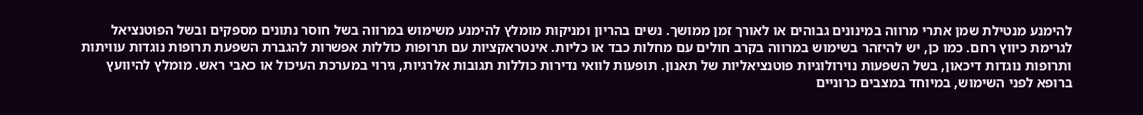להימנע מנטילת שמן אתרי מרווה במינונים גבוהים או לאורך זמן ממושך. נשים בהריון ומניקות מומלץ להימנע משימוש במרווה בשל חוסר נתונים מספקים ובשל הפוטנציאל לגרימת כיווץ רחם. כמו כן, יש להיזהר בשימוש במרווה בקרב חולים עם מחלות כבד או כליות. אינטראקציות עם תרופות כוללות אפשרות להגברת השפעת תרופות נוגדות עוויתות ותרופות נוגדות דיכאון, בשל השפעות נוירולוגיות פוטנציאליות של תאנון. תופעות לוואי נדירות כוללות תגובות אלרגיות, גירוי במערכת העיכול או כאבי ראש. מומלץ להיוועץ ברופא לפני השימוש, במיוחד במצבים כרוניים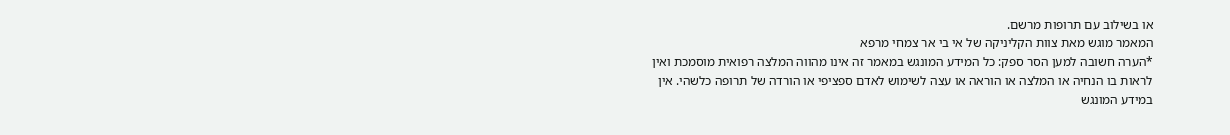או בשילוב עם תרופות מרשם.
המאמר מוגש מאת צוות הקליניקה של אי בי אר צמחי מרפא
*הערה חשובה למען הסר ספק: כל המידע המונגש במאמר זה אינו מהווה המלצה רפואית מוסמכת ואין לראות בו הנחיה או המלצה או הוראה או עצה לשימוש לאדם ספציפי או הורדה של תרופה כלשהי. אין במידע המונגש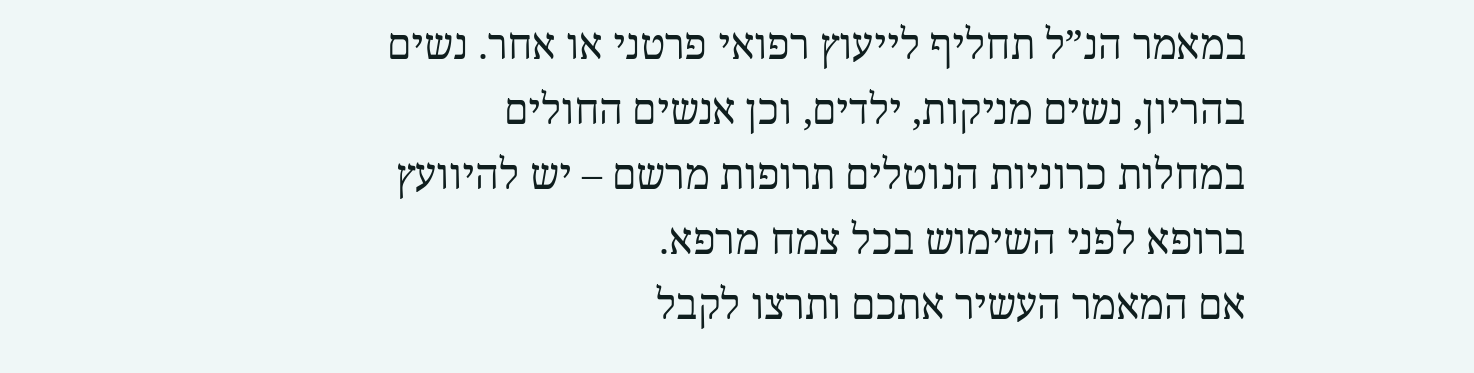במאמר הנ”ל תחליף לייעוץ רפואי פרטני או אחר. נשים בהריון, נשים מניקות, ילדים, וכן אנשים החולים במחלות כרוניות הנוטלים תרופות מרשם – יש להיוועץ ברופא לפני השימוש בכל צמח מרפא.
אם המאמר העשיר אתכם ותרצו לקבל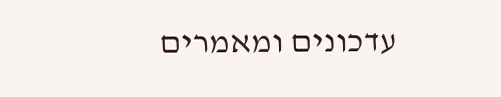עדכונים ומאמרים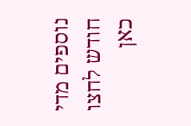נוספים מדי חודש לחצו כאן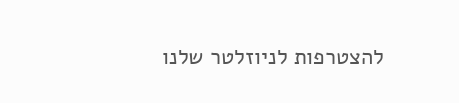להצטרפות לניוזלטר שלנו